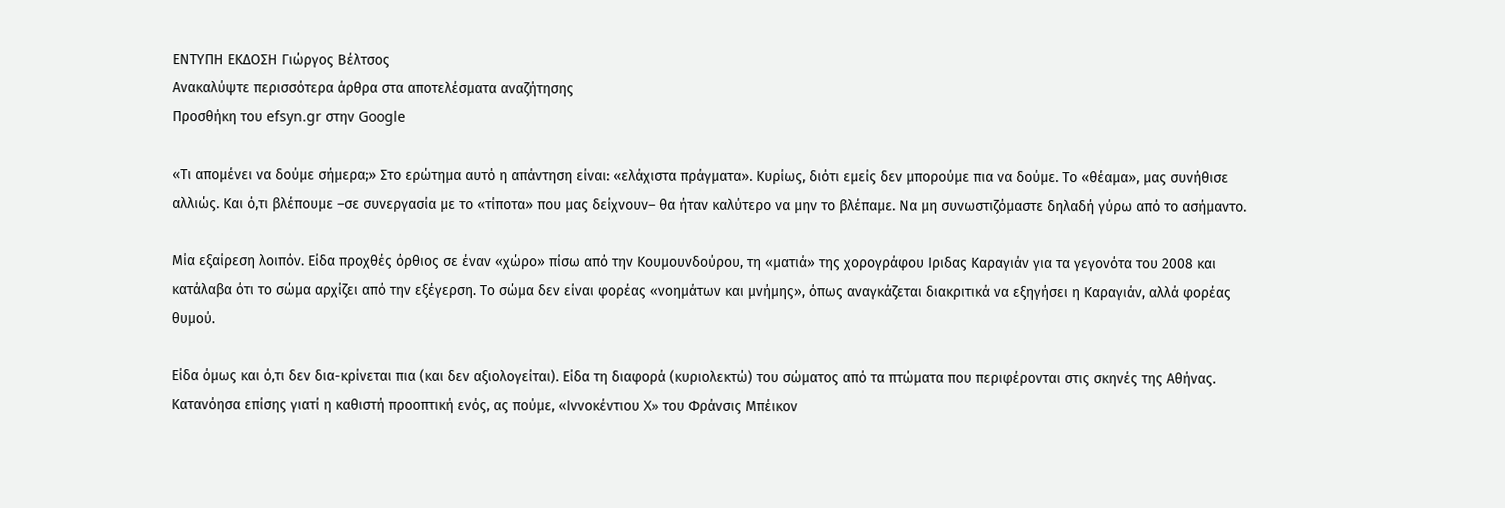ΕΝΤΥΠΗ ΕΚΔΟΣΗ Γιώργος Βέλτσος
Ανακαλύψτε περισσότερα άρθρα στα αποτελέσματα αναζήτησης
Προσθήκη του efsyn.gr στην Google

«Τι απομένει να δούμε σήμερα;» Στο ερώτημα αυτό η απάντηση είναι: «ελάχιστα πράγματα». Κυρίως, διότι εμείς δεν μπορούμε πια να δούμε. Το «θέαμα», μας συνήθισε αλλιώς. Και ό,τι βλέπουμε –σε συνεργασία με το «τίποτα» που μας δείχνουν– θα ήταν καλύτερο να μην το βλέπαμε. Να μη συνωστιζόμαστε δηλαδή γύρω από το ασήμαντο.

Μία εξαίρεση λοιπόν. Είδα προχθές όρθιος σε έναν «χώρο» πίσω από την Κουμουνδούρου, τη «ματιά» της χορογράφου Ιριδας Καραγιάν για τα γεγονότα του 2008 και κατάλαβα ότι το σώμα αρχίζει από την εξέγερση. Το σώμα δεν είναι φορέας «νοημάτων και μνήμης», όπως αναγκάζεται διακριτικά να εξηγήσει η Καραγιάν, αλλά φορέας θυμού.

Είδα όμως και ό,τι δεν δια-κρίνεται πια (και δεν αξιολογείται). Είδα τη διαφορά (κυριολεκτώ) του σώματος από τα πτώματα που περιφέρονται στις σκηνές της Αθήνας. Κατανόησα επίσης γιατί η καθιστή προοπτική ενός, ας πούμε, «Ιννοκέντιου X» του Φράνσις Μπέικον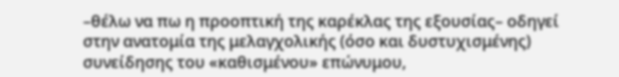–θέλω να πω η προοπτική της καρέκλας της εξουσίας– οδηγεί στην ανατομία της μελαγχολικής (όσο και δυστυχισμένης) συνείδησης του «καθισμένου» επώνυμου,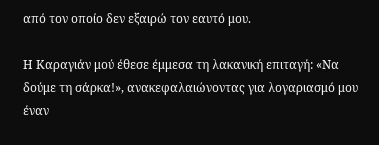από τον οποίο δεν εξαιρώ τον εαυτό μου.

Η Καραγιάν μού έθεσε έμμεσα τη λακανική επιταγή: «Να δούμε τη σάρκα!», ανακεφαλαιώνοντας για λογαριασμό μου έναν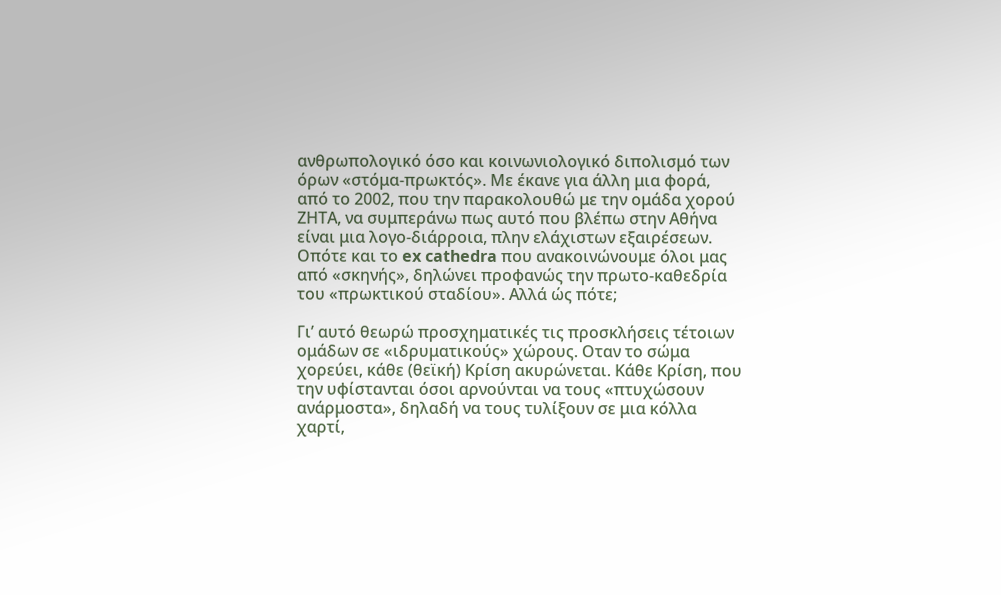ανθρωπολογικό όσο και κοινωνιολογικό διπολισμό των όρων «στόμα-πρωκτός». Με έκανε για άλλη μια φορά, από το 2002, που την παρακολουθώ με την ομάδα χορού ΖΗΤΑ, να συμπεράνω πως αυτό που βλέπω στην Αθήνα είναι μια λογο-διάρροια, πλην ελάχιστων εξαιρέσεων. Οπότε και το ex cathedra που ανακοινώνουμε όλοι μας από «σκηνής», δηλώνει προφανώς την πρωτο-καθεδρία του «πρωκτικού σταδίου». Αλλά ώς πότε;

Γι’ αυτό θεωρώ προσχηματικές τις προσκλήσεις τέτοιων ομάδων σε «ιδρυματικούς» χώρους. Οταν το σώμα χορεύει, κάθε (θεϊκή) Κρίση ακυρώνεται. Κάθε Κρίση, που την υφίστανται όσοι αρνούνται να τους «πτυχώσουν ανάρμοστα», δηλαδή να τους τυλίξουν σε μια κόλλα χαρτί,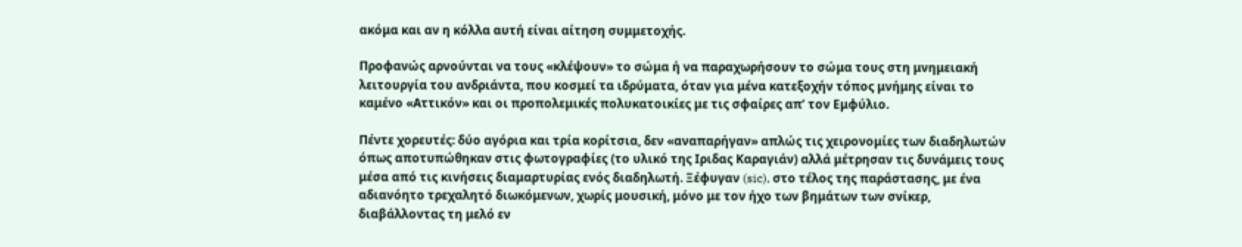ακόμα και αν η κόλλα αυτή είναι αίτηση συμμετοχής.

Προφανώς αρνούνται να τους «κλέψουν» το σώμα ή να παραχωρήσουν το σώμα τους στη μνημειακή λειτουργία του ανδριάντα, που κοσμεί τα ιδρύματα, όταν για μένα κατεξοχήν τόπος μνήμης είναι το καμένο «Αττικόν» και οι προπολεμικές πολυκατοικίες με τις σφαίρες απ’ τον Εμφύλιο.

Πέντε χορευτές: δύο αγόρια και τρία κορίτσια, δεν «αναπαρήγαν» απλώς τις χειρονομίες των διαδηλωτών όπως αποτυπώθηκαν στις φωτογραφίες (το υλικό της Ιριδας Καραγιάν) αλλά μέτρησαν τις δυνάμεις τους μέσα από τις κινήσεις διαμαρτυρίας ενός διαδηλωτή. Ξέφυγαν (sic), στο τέλος της παράστασης, με ένα αδιανόητο τρεχαλητό διωκόμενων, χωρίς μουσική, μόνο με τον ήχο των βημάτων των σνίκερ, διαβάλλοντας τη μελό εν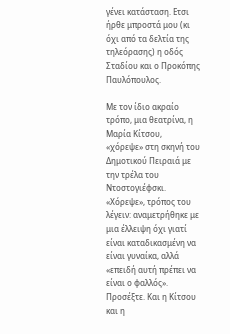γένει κατάσταση. Ετσι ήρθε μπροστά μου (κι όχι από τα δελτία της τηλεόρασης) η οδός Σταδίου και ο Προκόπης Παυλόπουλος.

Με τον ίδιο ακραίο τρόπο, μια θεατρίνα, η Μαρία Κίτσου, «χόρεψε» στη σκηνή του Δημοτικού Πειραιά με την τρέλα του Ντοστογιέφσκι. «Χόρεψε», τρόπος του λέγειν: αναμετρήθηκε με μια έλλειψη όχι γιατί είναι καταδικασμένη να είναι γυναίκα, αλλά «επειδή αυτή πρέπει να είναι ο φαλλός». Προσέξτε. Και η Κίτσου και η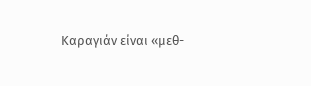Καραγιάν είναι «μεθ-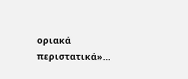οριακά περιστατικά»…